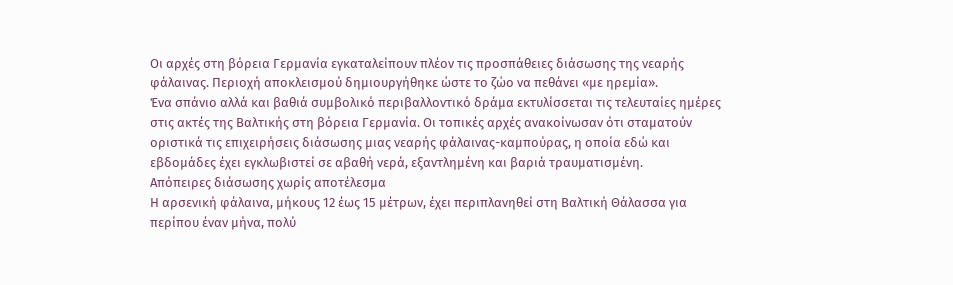Οι αρχές στη βόρεια Γερμανία εγκαταλείπουν πλέον τις προσπάθειες διάσωσης της νεαρής φάλαινας. Περιοχή αποκλεισμού δημιουργήθηκε ώστε το ζώο να πεθάνει «με ηρεμία».
Ένα σπάνιο αλλά και βαθιά συμβολικό περιβαλλοντικό δράμα εκτυλίσσεται τις τελευταίες ημέρες στις ακτές της Βαλτικής στη βόρεια Γερμανία. Οι τοπικές αρχές ανακοίνωσαν ότι σταματούν οριστικά τις επιχειρήσεις διάσωσης μιας νεαρής φάλαινας-καμπούρας, η οποία εδώ και εβδομάδες έχει εγκλωβιστεί σε αβαθή νερά, εξαντλημένη και βαριά τραυματισμένη.
Απόπειρες διάσωσης χωρίς αποτέλεσμα
Η αρσενική φάλαινα, μήκους 12 έως 15 μέτρων, έχει περιπλανηθεί στη Βαλτική Θάλασσα για περίπου έναν μήνα, πολύ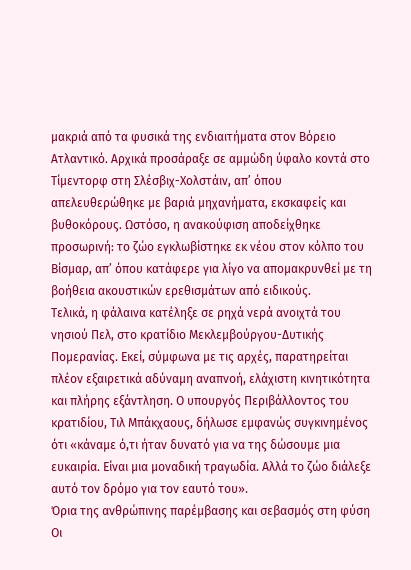μακριά από τα φυσικά της ενδιαιτήματα στον Βόρειο Ατλαντικό. Αρχικά προσάραξε σε αμμώδη ύφαλο κοντά στο Τίμεντορφ στη Σλέσβιχ-Χολστάιν, απ’ όπου απελευθερώθηκε με βαριά μηχανήματα, εκσκαφείς και βυθοκόρους. Ωστόσο, η ανακούφιση αποδείχθηκε προσωρινή: το ζώο εγκλωβίστηκε εκ νέου στον κόλπο του Βίσμαρ, απ’ όπου κατάφερε για λίγο να απομακρυνθεί με τη βοήθεια ακουστικών ερεθισμάτων από ειδικούς.
Τελικά, η φάλαινα κατέληξε σε ρηχά νερά ανοιχτά του νησιού Πελ, στο κρατίδιο Μεκλεμβούργου-Δυτικής Πομερανίας. Εκεί, σύμφωνα με τις αρχές, παρατηρείται πλέον εξαιρετικά αδύναμη αναπνοή, ελάχιστη κινητικότητα και πλήρης εξάντληση. Ο υπουργός Περιβάλλοντος του κρατιδίου, Τιλ Μπάκχαους, δήλωσε εμφανώς συγκινημένος ότι «κάναμε ό,τι ήταν δυνατό για να της δώσουμε μια ευκαιρία. Είναι μια μοναδική τραγωδία. Αλλά το ζώο διάλεξε αυτό τον δρόμο για τον εαυτό του».
Όρια της ανθρώπινης παρέμβασης και σεβασμός στη φύση
Οι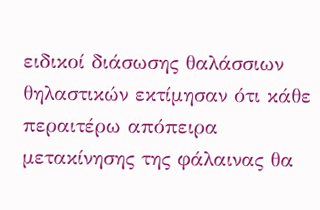ειδικοί διάσωσης θαλάσσιων θηλαστικών εκτίμησαν ότι κάθε περαιτέρω απόπειρα μετακίνησης της φάλαινας θα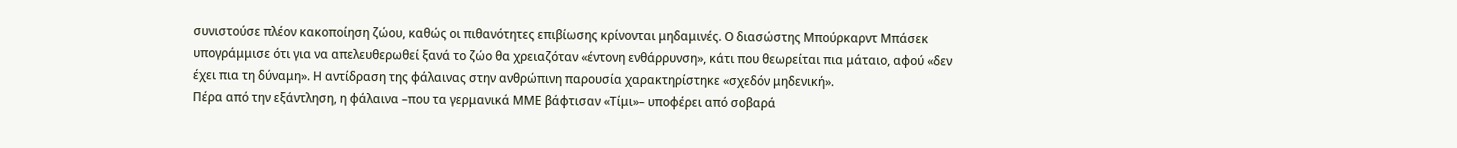συνιστούσε πλέον κακοποίηση ζώου, καθώς οι πιθανότητες επιβίωσης κρίνονται μηδαμινές. Ο διασώστης Μπούρκαρντ Μπάσεκ υπογράμμισε ότι για να απελευθερωθεί ξανά το ζώο θα χρειαζόταν «έντονη ενθάρρυνση», κάτι που θεωρείται πια μάταιο, αφού «δεν έχει πια τη δύναμη». Η αντίδραση της φάλαινας στην ανθρώπινη παρουσία χαρακτηρίστηκε «σχεδόν μηδενική».
Πέρα από την εξάντληση, η φάλαινα –που τα γερμανικά ΜΜΕ βάφτισαν «Τίμι»– υποφέρει από σοβαρά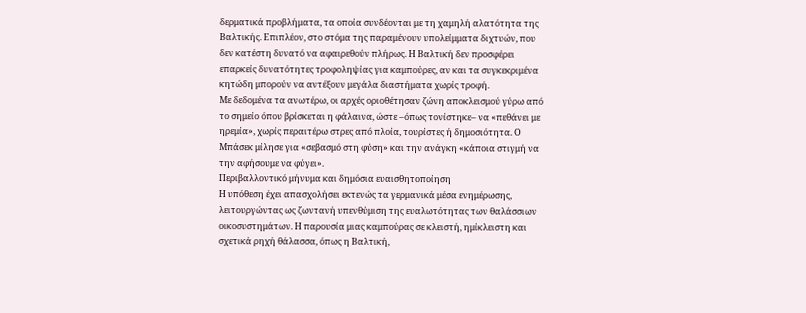δερματικά προβλήματα, τα οποία συνδέονται με τη χαμηλή αλατότητα της Βαλτικής. Επιπλέον, στο στόμα της παραμένουν υπολείμματα διχτυών, που δεν κατέστη δυνατό να αφαιρεθούν πλήρως. Η Βαλτική δεν προσφέρει επαρκείς δυνατότητες τροφοληψίας για καμπούρες, αν και τα συγκεκριμένα κητώδη μπορούν να αντέξουν μεγάλα διαστήματα χωρίς τροφή.
Με δεδομένα τα ανωτέρω, οι αρχές οριοθέτησαν ζώνη αποκλεισμού γύρω από το σημείο όπου βρίσκεται η φάλαινα, ώστε –όπως τονίστηκε– να «πεθάνει με ηρεμία», χωρίς περαιτέρω στρες από πλοία, τουρίστες ή δημοσιότητα. Ο Μπάσεκ μίλησε για «σεβασμό στη φύση» και την ανάγκη «κάποια στιγμή να την αφήσουμε να φύγει».
Περιβαλλοντικό μήνυμα και δημόσια ευαισθητοποίηση
Η υπόθεση έχει απασχολήσει εκτενώς τα γερμανικά μέσα ενημέρωσης, λειτουργώντας ως ζωντανή υπενθύμιση της ευαλωτότητας των θαλάσσιων οικοσυστημάτων. Η παρουσία μιας καμπούρας σε κλειστή, ημίκλειστη και σχετικά ρηχή θάλασσα, όπως η Βαλτική,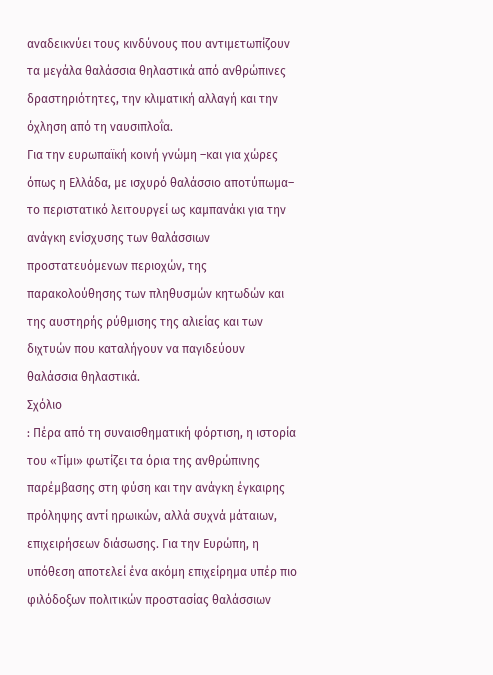αναδεικνύει τους κινδύνους που αντιμετωπίζουν τα μεγάλα θαλάσσια θηλαστικά από ανθρώπινες δραστηριότητες, την κλιματική αλλαγή και την όχληση από τη ναυσιπλοΐα.
Για την ευρωπαϊκή κοινή γνώμη –και για χώρες όπως η Ελλάδα, με ισχυρό θαλάσσιο αποτύπωμα– το περιστατικό λειτουργεί ως καμπανάκι για την ανάγκη ενίσχυσης των θαλάσσιων προστατευόμενων περιοχών, της παρακολούθησης των πληθυσμών κητωδών και της αυστηρής ρύθμισης της αλιείας και των διχτυών που καταλήγουν να παγιδεύουν θαλάσσια θηλαστικά.
Σχόλιο
: Πέρα από τη συναισθηματική φόρτιση, η ιστορία του «Τίμι» φωτίζει τα όρια της ανθρώπινης παρέμβασης στη φύση και την ανάγκη έγκαιρης πρόληψης αντί ηρωικών, αλλά συχνά μάταιων, επιχειρήσεων διάσωσης. Για την Ευρώπη, η υπόθεση αποτελεί ένα ακόμη επιχείρημα υπέρ πιο φιλόδοξων πολιτικών προστασίας θαλάσσιων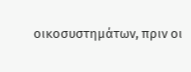οικοσυστημάτων, πριν οι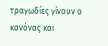τραγωδίες γίνουν ο κανόνας και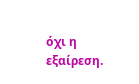όχι η εξαίρεση.